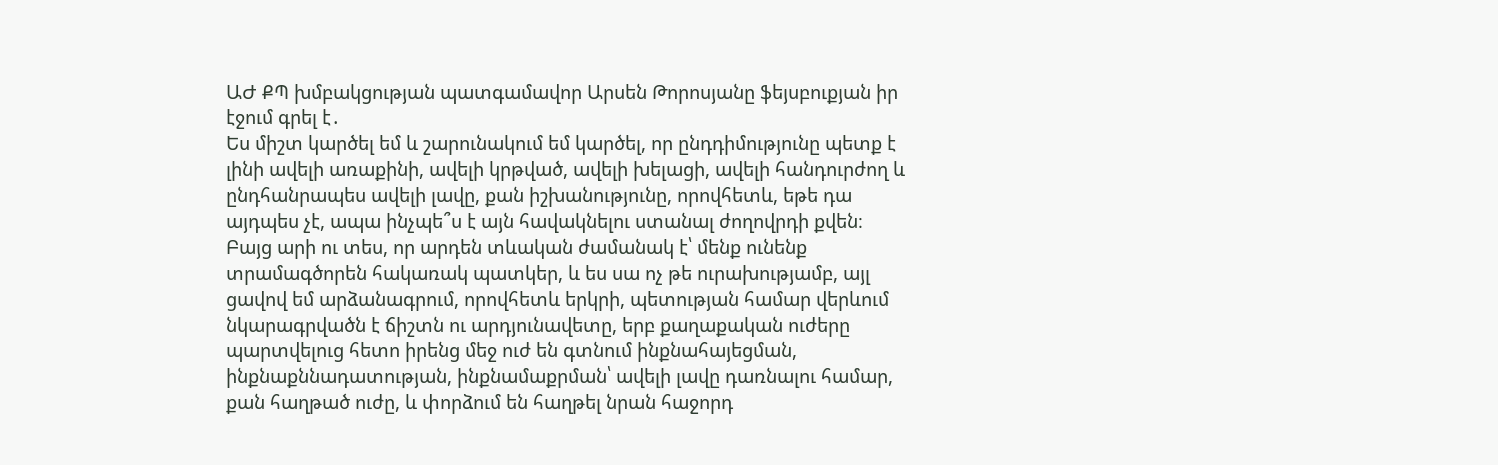ԱԺ ՔՊ խմբակցության պատգամավոր Արսեն Թորոսյանը ֆեյսբուքյան իր էջում գրել է․
Ես միշտ կարծել եմ և շարունակում եմ կարծել, որ ընդդիմությունը պետք է լինի ավելի առաքինի, ավելի կրթված, ավելի խելացի, ավելի հանդուրժող և ընդհանրապես ավելի լավը, քան իշխանությունը, որովհետև, եթե դա այդպես չէ, ապա ինչպե՞ս է այն հավակնելու ստանալ ժողովրդի քվեն։
Բայց արի ու տես, որ արդեն տևական ժամանակ է՝ մենք ունենք տրամագծորեն հակառակ պատկեր, և ես սա ոչ թե ուրախությամբ, այլ ցավով եմ արձանագրում, որովհետև երկրի, պետության համար վերևում նկարագրվածն է ճիշտն ու արդյունավետը, երբ քաղաքական ուժերը պարտվելուց հետո իրենց մեջ ուժ են գտնում ինքնահայեցման, ինքնաքննադատության, ինքնամաքրման՝ ավելի լավը դառնալու համար, քան հաղթած ուժը, և փորձում են հաղթել նրան հաջորդ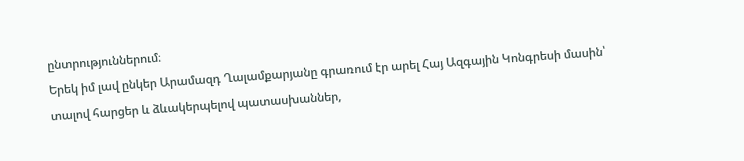ընտրություններում։
Երեկ իմ լավ ընկեր Արամազդ Ղալամքարյանը գրառում էր արել Հայ Ազգային Կոնգրեսի մասին՝ տալով հարցեր և ձևակերպելով պատասխաններ,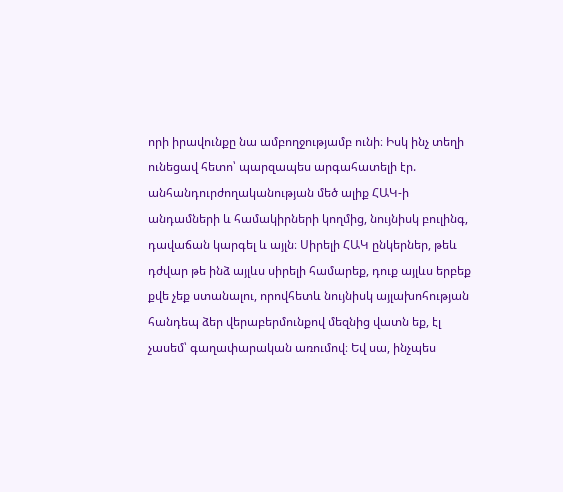որի իրավունքը նա ամբողջությամբ ունի։ Իսկ ինչ տեղի ունեցավ հետո՝ պարզապես արգահատելի էր. անհանդուրժողականության մեծ ալիք ՀԱԿ-ի անդամների և համակիրների կողմից, նույնիսկ բուլինգ, դավաճան կարգել և այլն։ Սիրելի ՀԱԿ ընկերներ, թեև դժվար թե ինձ այլևս սիրելի համարեք, դուք այլևս երբեք քվե չեք ստանալու, որովհետև նույնիսկ այլախոհության հանդեպ ձեր վերաբերմունքով մեզնից վատն եք, էլ չասեմ՝ գաղափարական առումով։ Եվ սա, ինչպես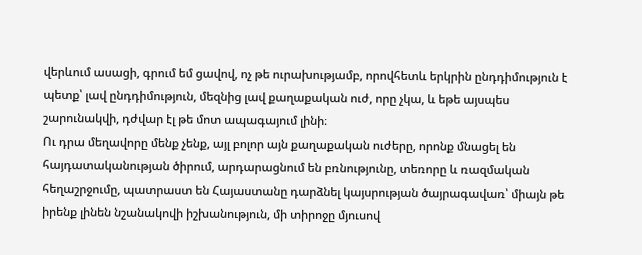վերևում ասացի, գրում եմ ցավով, ոչ թե ուրախությամբ, որովհետև երկրին ընդդիմություն է պետք՝ լավ ընդդիմություն, մեզնից լավ քաղաքական ուժ, որը չկա, և եթե այսպես շարունակվի, դժվար էլ թե մոտ ապագայում լինի։
Ու դրա մեղավորը մենք չենք, այլ բոլոր այն քաղաքական ուժերը, որոնք մնացել են հայդատականության ծիրում, արդարացնում են բռնությունը, տեռորը և ռազմական հեղաշրջումը, պատրաստ են Հայաստանը դարձնել կայսրության ծայրագավառ՝ միայն թե իրենք լինեն նշանակովի իշխանություն, մի տիրոջը մյուսով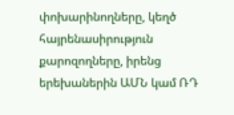փոխարինողները, կեղծ հայրենասիրություն քարոզողները, իրենց երեխաներին ԱՄՆ կամ ՌԴ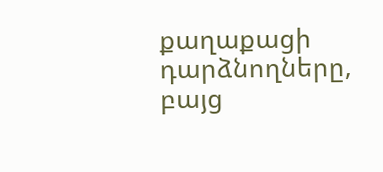քաղաքացի դարձնողները, բայց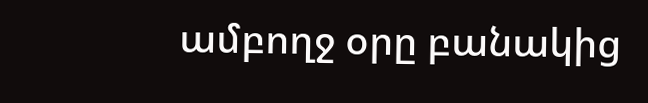ամբողջ օրը բանակից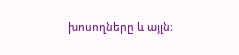խոսողները և այլն։